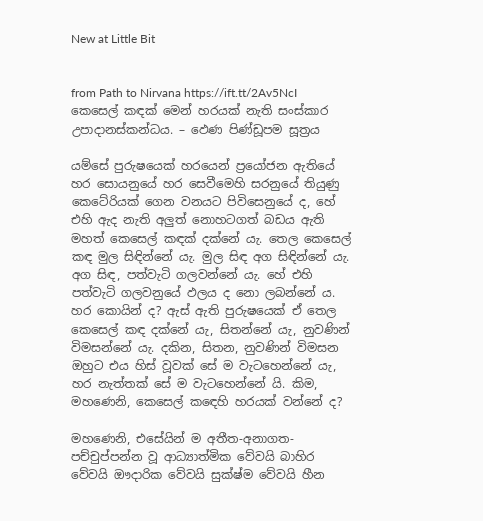New at Little Bit


from Path to Nirvana https://ift.tt/2Av5NcI
කෙසෙල් කඳක් මෙන් හරයක් නැති සංස්කාර උපාදානස්කන්ධය. – ඵෙණ පිණ්‌ඩූපම සූත්‍රය

යම්සේ පුරුෂයෙක් හරයෙන් ප්‍රයෝජන ඇතියේ හර සොයනුයේ හර සෙවීමෙහි සරනුයේ තියුණු කෙටේරියක් ගෙන වනයට පිවිසෙනුයේ ද, හේ එහි ඇද නැති අලුත් නොහටගත් බඩය ඇති මහත් කෙසෙල් කඳක් දක්නේ යැ. තෙල කෙසෙල් කඳ මුල සිඳින්නේ යැ. මුල සිඳ අග සිඳින්නේ යැ. අග සිඳ, පත්වැටි ගලවන්නේ යැ. හේ එහි පත්වැටි ගලවනුයේ ඵලය ද නො ලබන්නේ ය. හර කොයින් ද? ඇස් ඇති පුරුෂයෙක් ඒ තෙල කෙසෙල් කඳ දක්නේ යැ, සිතන්නේ යැ, නුවණින් විමසන්නේ යැ. දකින, සිතන, නුවණින් විමසන ඔහුට එය හිස් වූවක් සේ ම වැටහෙන්නේ යැ, හර නැත්තක් සේ ම වැටහෙන්නේ යි. කිම, මහණෙනි, කෙසෙල් කඳෙහි හරයක් වන්නේ ද?

මහණෙනි, එසේයින් ම අතීත-අනාගත-පච්චුප්පන්න වූ ආධ්‍යාත්මික වේවයි බාහිර වේවයි ඖදාරික වේවයි සුක්ෂ්ම වේවයි හීන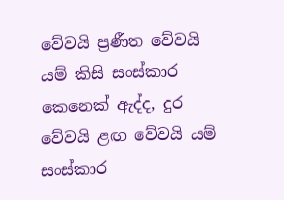වේවයි ප්‍රණීත වේවයි යම් කිසි සංස්කාර කෙනෙක් ඇද්ද, දුර වේවයි ළඟ වේවයි යම් සංස්කාර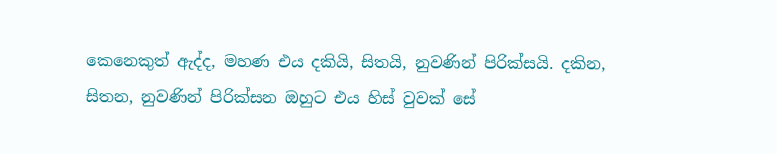කෙනෙකුත් ඇද්ද, මහණ එය දකියි, සිතයි, නුවණින් පිරික්සයි. දකින, සිතන, නුවණින් පිරික්සන ඔහුට එය හිස් වුවක් සේ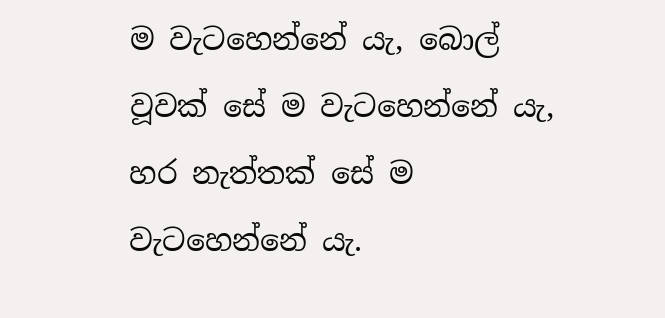ම වැටහෙන්නේ යැ, බොල් වූවක් සේ ම වැටහෙන්නේ යැ, හර නැත්තක් සේ ම වැටහෙන්නේ යැ.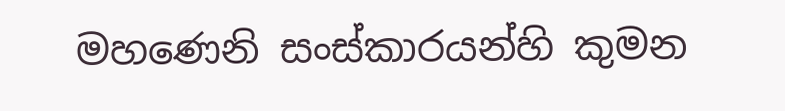මහණෙනි සංස්කාරයන්හි කුමන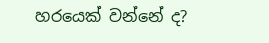හරයෙක් වන්නේ ද?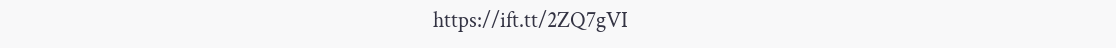https://ift.tt/2ZQ7gVI